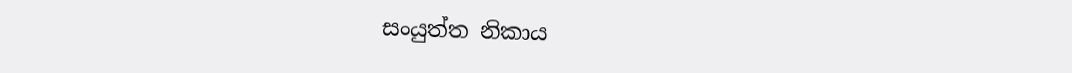සංයුත්ත නිකාය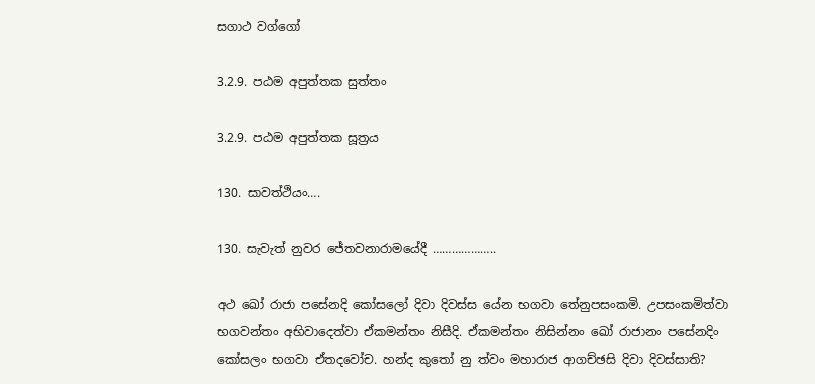සගාථ වග්ගෝ

3.2.9. පඨම අපුත්තක සුත්තං

3.2.9. පඨම අපුත්තක සූත්‍රය

130. සාවත්ථියං….

130. සැවැත් නුවර ජේතවනාරාමයේදී ………………..

අථ ඛෝ රාජා පසේනදි කෝසලෝ දිවා දිවස්‌ස යේන භගවා තේනුපසංකමි. උපසංකමිත්‌වා භගවන්‌තං අභිවාදෙත්‌වා ඒකමන්තං නිසීදි. ඒකමන්තං නිසින්‌නං ඛෝ රාජානං පසේනදිං කෝසලං භගවා ඒතදවෝච. හන්‌ද කුතෝ නු ත්‌වං මහාරාජ ආගච්‌ඡසි දිවා දිවස්‌සාති?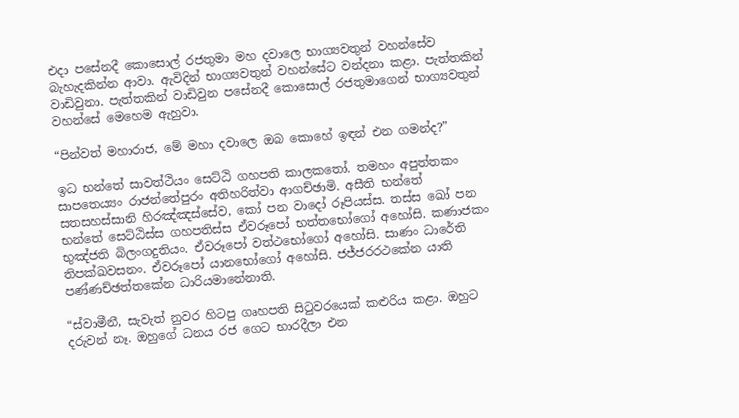එදා පසේනදී කොසොල් රජතුමා මහ දවාලෙ භාග්‍යවතුන් වහන්සේව බැහැදකින්න ආවා. ඇවිදින් භාග්‍යවතුන් වහන්සේට වන්දනා කළා. පැත්තකින් වාඩිවුනා. පැත්තකින් වාඩිවුන පසේනදී කොසොල් රජතුමාගෙන් භාග්‍යවතුන් වහන්සේ මෙහෙම ඇහුවා.

“පින්වත් මහාරාජ, මේ මහා දවාලෙ ඔබ කොහේ ඉඳන් එන ගමන්ද?”

ඉධ භන්තේ සාවත්‌ථියං සෙට්‌ඨි ගහපති කාල‌කතෝ. තමහං අපුත්‌තකං සාපතෙය්‍යං රාජන්‌තේපුරං අතිහරිත්‌වා ආගච්‌ඡාමි. අසීති භන්තේ සතසහස්‌සානි හිරඤ්‌ඤස්‌සේව, කෝ පන වාදෝ රූපියස්‌ස. තස්‌ස ඛෝ පන භන්තේ සෙට්‌ඨිස්‌ස ගහපතිස්‌ස ඒවරූපෝ භත්‌තභෝගෝ අහෝසි. කණාජකං භුඤ්‌ජති බිලංගදුතියං. ඒවරූපෝ වත්‌ථභෝගෝ අහෝසි. සාණං ධාරේති තිපක්‌ඛවසනං. ඒවරූපෝ යානභෝගෝ අහෝසි. ජජ්‌ජරරථකේන යාති පණ්‌ණච්ඡත්‌තකේන ධාරියමානේනාති.

“ස්වාමීනී, සැවැත් නුවර හිටපු ගෘහපති සිටුවරයෙක් කළුරිය කළා. ඔහුට දරුවන් නෑ. ඔහුගේ ධනය රජ ගෙට භාරදීලා එන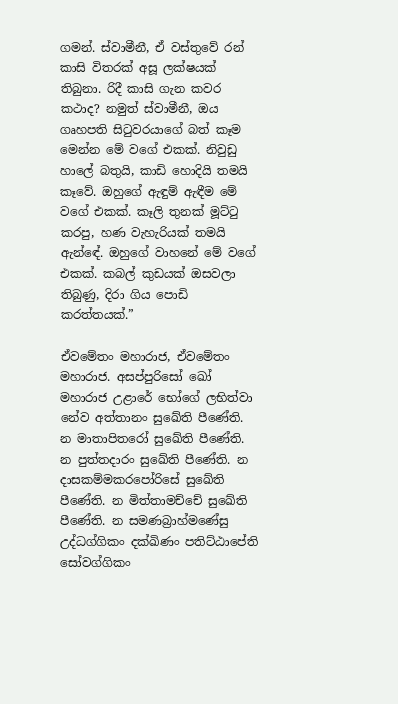ගමන්. ස්වාමීනී, ඒ වස්තුවේ රන් කාසි විතරක් අසූ ලක්ෂයක් තිබුනා. රිදී කාසි ගැන කවර කථාද? නමුත් ස්වාමීනී, ඔය ගෘහපති සිටුවරයාගේ බත් කෑම මෙන්න මේ වගේ එකක්. නිවුඩු හාලේ බතුයි, කාඩි හොදියි තමයි කෑවේ. ඔහුගේ ඇඳුම් ඇඳීම මේ වගේ එකක්. කෑලි තුනක් මූට්ටු කරපු, හණ වැහැරියක් තමයි ඇන්ඳේ. ඔහුගේ වාහනේ මේ වගේ එකක්. කබල් කුඩයක් ඔසවලා තිබුණු, දිරා ගිය පොඩි කරත්තයක්.”

ඒවමේතං මහාරාජ, ඒවමේතං මහාරාජ. අසප්‌පුරිසෝ ඛෝ මහාරාජ උළාරේ භෝගේ ලභිත්‌වා නේව අත්‌තානං සුඛේති පීණේති. න මාතාපිතරෝ සුඛේති පීණේති. න පුත්‌තදාරං සුඛේති පීණේති. න දාසකම්‌මකරපෝරිසේ සුඛේති පීණේති. න මිත්‌තාමච්‌චේ සුඛේති පීණේති. න සමණබ්‍රාහ්‌මණේසු උද්‌ධග්‌ගිකං දක්‌ඛිණං පතිට්‌ඨාපේති සෝවග්‌ගිකං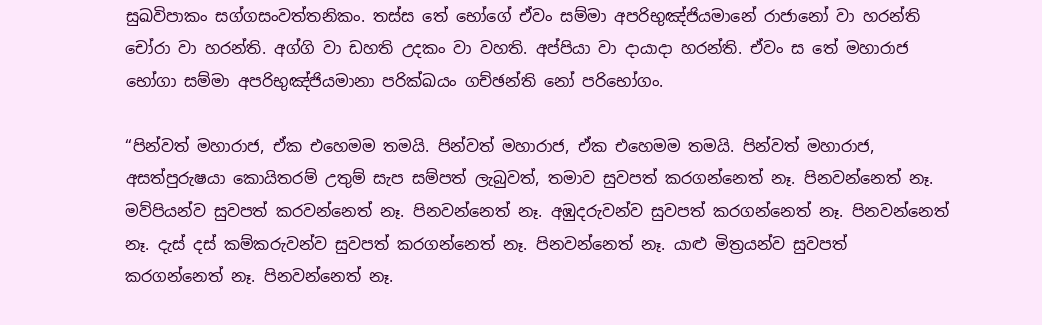සුඛවිපාකං සග්‌ගසංවත්‌තනිකං. තස්‌ස තේ භෝගේ ඒවං සම්‌මා අපරිභුඤ්‌ජියමානේ රාජානෝ වා හරන්‌ති චෝරා වා හරන්‌ති. අග්‌ගි වා ඩහති උදකං වා වහති. අප්‌පියා වා දායාදා හරන්‌ති. ඒවං ස තේ මහාරාජ භෝගා සම්‌මා අපරිභුඤ්‌ජියමානා පරික්‌ඛයං ගච්‌ඡන්‌ති නෝ පරිභෝගං.

“පින්වත් මහාරාජ, ඒක එහෙමම තමයි. පින්වත් මහාරාජ, ඒක එහෙමම තමයි. පින්වත් මහාරාජ, අසත්පුරුෂයා කොයිතරම් උතුම් සැප සම්පත් ලැබුවත්, තමාව සුවපත් කරගන්නෙත් නෑ. පිනවන්නෙත් නෑ. මව්පියන්ව සුවපත් කරවන්නෙත් නෑ. පිනවන්නෙත් නෑ. අඹුදරුවන්ව සුවපත් කරගන්නෙත් නෑ. පිනවන්නෙත් නෑ. දැස් දස් කම්කරුවන්ව සුවපත් කරගන්නෙත් නෑ. පිනවන්නෙත් නෑ. යාළු මිත්‍රයන්ව සුවපත් කරගන්නෙත් නෑ. පිනවන්නෙත් නෑ.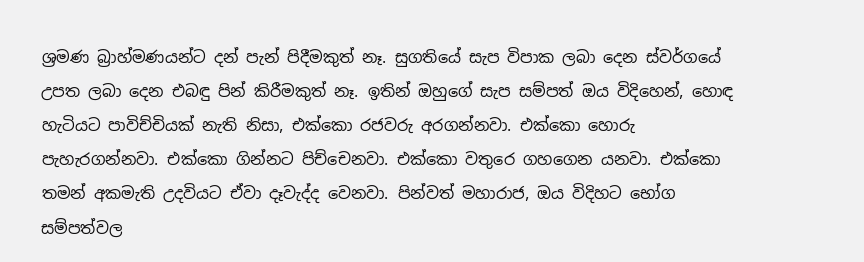ශ්‍රමණ බ්‍රාහ්මණයන්ට දන් පැන් පිදීමකුත් නෑ. සුගතියේ සැප විපාක ලබා දෙන ස්වර්ගයේ උපත ලබා දෙන එබඳු පින් කිරීමකුත් නෑ. ඉතින් ඔහුගේ සැප සම්පත් ඔය විදිහෙන්, හොඳ හැටියට පාවිච්චියක් නැති නිසා, එක්කො රජවරු අරගන්නවා. එක්කො හොරු පැහැරගන්නවා. එක්කො ගින්නට පිච්චෙනවා. එක්කො වතුරෙ ගහගෙන යනවා. එක්කො තමන් අකමැති උදවියට ඒවා දෑවැද්ද වෙනවා. පින්වත් මහාරාජ, ඔය විදිහට භෝග සම්පත්වල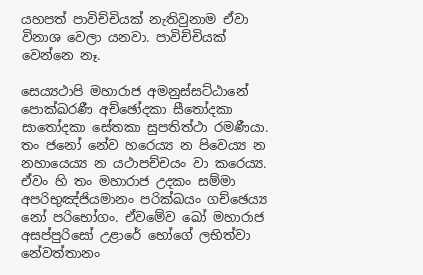යහපත් පාවිච්චියක් නැතිවුනාම ඒවා විනාශ වෙලා යනවා. පාවිච්චියක් වෙන්නෙ නෑ.

සෙය්‍යථාපි මහාරාජ අමනුස්‌සට්‌ඨානේ පොක්‌ඛරණී අච්‌ඡෝදකා සීතෝදකා සාතෝදකා සේතකා සුපතිත්‌ථා රමණීයා. තං ජනෝ නේව හරෙය්‍ය න පිවෙය්‍ය න නහායෙය්‍ය න යථාපච්‌චයං වා කරෙය්‍ය. ඒවං හි තං මහාරාජ උදකං සම්‌මා අපරිභුඤ්‌ජියමානං පරික්‌ඛයං ගච්‌ඡෙය්‍ය නෝ පරිභෝගං. ඒවමේව ඛෝ මහාරාජ අසප්‌පුරිසෝ උළාරේ භෝගේ ලභිත්‌වා නේවත්‌තානං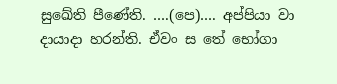සුඛේති පීණේති. ….(පෙ)…. අප්‌පියා වා දායාදා හරන්‌ති. ඒවං ස තේ භෝගා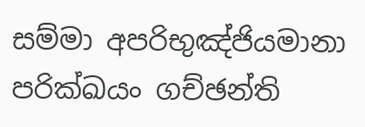සම්‌මා අපරිභුඤ්‌ජියමානා පරික්‌ඛයං ගච්‌ඡන්‌ති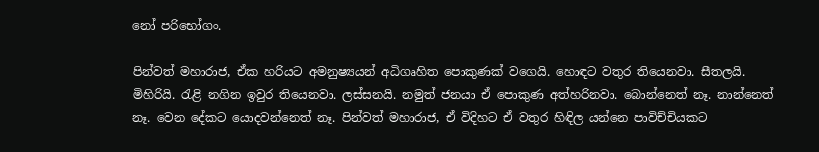නෝ පරිභෝගං.

පින්වත් මහාරාජ, ඒක හරියට අමනුෂ්‍යයන් අධිගෘහිත පොකුණක් වගෙයි. හොඳට වතුර තියෙනවා. සීතලයි. මිහිරියි. රැළි නගින ඉවුර තියෙනවා. ලස්සනයි. නමුත් ජනයා ඒ පොකුණ අත්හරිනවා. බොන්නෙත් නෑ. නාන්නෙත් නෑ. වෙන දේකට යොදවන්නෙත් නෑ. පින්වත් මහාරාජ, ඒ විදිහට ඒ වතුර හිඳිල යන්නෙ පාවිච්චියකට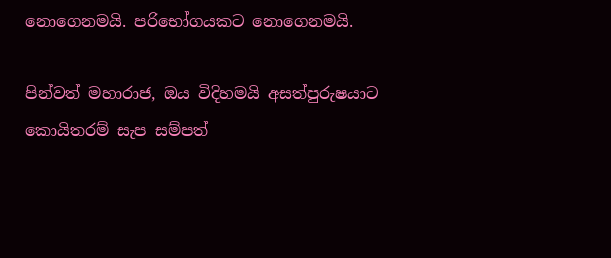නොගෙනමයි. පරිභෝගයකට නොගෙනමයි.

පින්වත් මහාරාජ, ඔය විදිහමයි අසත්පුරුෂයාට කොයිතරම් සැප සම්පත්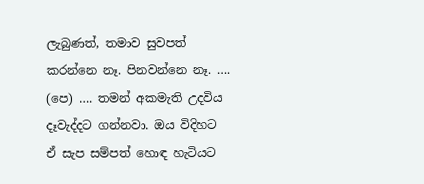ලැබුණත්, තමාව සුවපත් කරන්නෙ නෑ. පිනවන්නෙ නෑ. …. (පෙ) …. තමන් අකමැති උදවිය දෑවැද්දට ගන්නවා. ඔය විදිහට ඒ සැප සම්පත් හොඳ හැටියට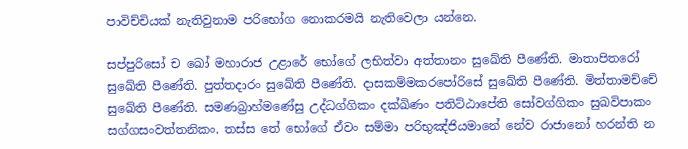පාවිච්චියක් නැතිවුනාම පරිභෝග නොකරමයි නැතිවෙලා යන්නෙ.

සප්‌පුරිසෝ ච ඛෝ මහාරාජ උළාරේ භෝගේ ලභිත්‌වා අත්‌තානං සුඛේති පීණේති. මාතාපිතරෝ සුඛේති පීණේති. පුත්‌තදාරං සුඛේති පීණේති. දාසකම්‌මකරපෝරිසේ සුඛේති පීණේති. මිත්‌තාමච්‌චේ සුඛේති පීණේති. සමණබ්‍රාහ්‌මණේසු උද්‌ධග්‌ගිකං දක්‌ඛිණං පතිට්‌ඨාපේති සෝවග්‌ගිකං සුඛවිපාකං සග්‌ගසංවත්‌තනිකං. තස්‌ස තේ භෝගේ ඒවං සම්‌මා පරිභුඤ්‌ජියමානේ නේව රාජානෝ හරන්‌ති න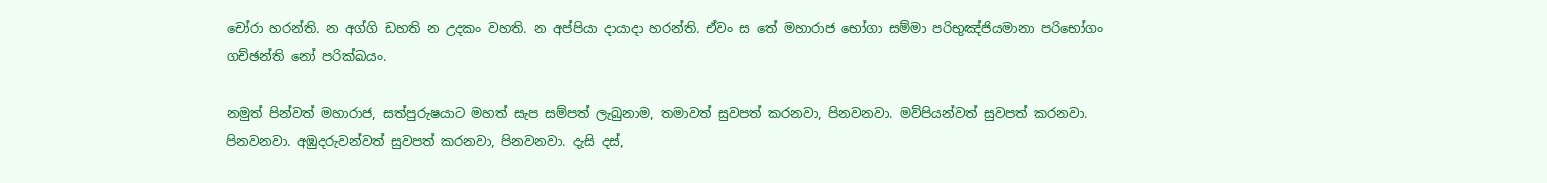චෝරා හරන්‌ති. න අග්‌ගි ඩහති න උදකං වහති. න අප්‌පියා දායාදා හරන්‌ති. ඒවං ස තේ මහාරාජ භෝගා සම්‌මා පරිභුඤ්‌ජියමානා පරිභෝගං ගච්‌ඡන්‌ති නෝ පරික්‌ඛයං.

නමුත් පින්වත් මහාරාජ, සත්පුරුෂයාට මහත් සැප සම්පත් ලැබුනාම, තමාවත් සුවපත් කරනවා, පිනවනවා. මව්පියන්වත් සුවපත් කරනවා. පිනවනවා. අඹුදරුවන්වත් සුවපත් කරනවා, පිනවනවා. දැසි දස්,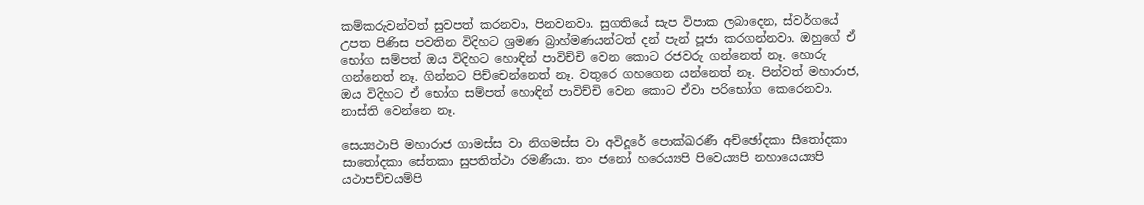කම්කරුවන්වත් සුවපත් කරනවා, පිනවනවා. සුගතියේ සැප විපාක ලබාදෙන, ස්වර්ගයේ උපත පිණිස පවතින විදිහට ශ්‍රමණ බ්‍රාහ්මණයන්ටත් දන් පැන් පූජා කරගන්නවා. ඔහුගේ ඒ භෝග සම්පත් ඔය විදිහට හොඳින් පාවිච්චි වෙන කොට රජවරු ගන්නෙත් නෑ. හොරු ගන්නෙත් නෑ. ගින්නට පිච්චෙන්නෙත් නෑ. වතුරෙ ගහගෙන යන්නෙත් නෑ. පින්වත් මහාරාජ, ඔය විදිහට ඒ භෝග සම්පත් හොඳින් පාවිච්චි වෙන කොට ඒවා පරිභෝග කෙරෙනවා. නාස්ති වෙන්නෙ නෑ.

සෙය්‍යථාපි මහාරාජ ගාමස්‌ස වා නිගමස්‌ස වා අවිදූරේ පොක්‌ඛරණී අච්‌ඡෝදකා සීතෝදකා සාතෝදකා සේතකා සුපතිත්‌ථා රමණීයා. තං ජනෝ හරෙය්‍යපි පිවෙය්‍යපි නහායෙය්‍යපි යථාපච්‌චයම්‌පි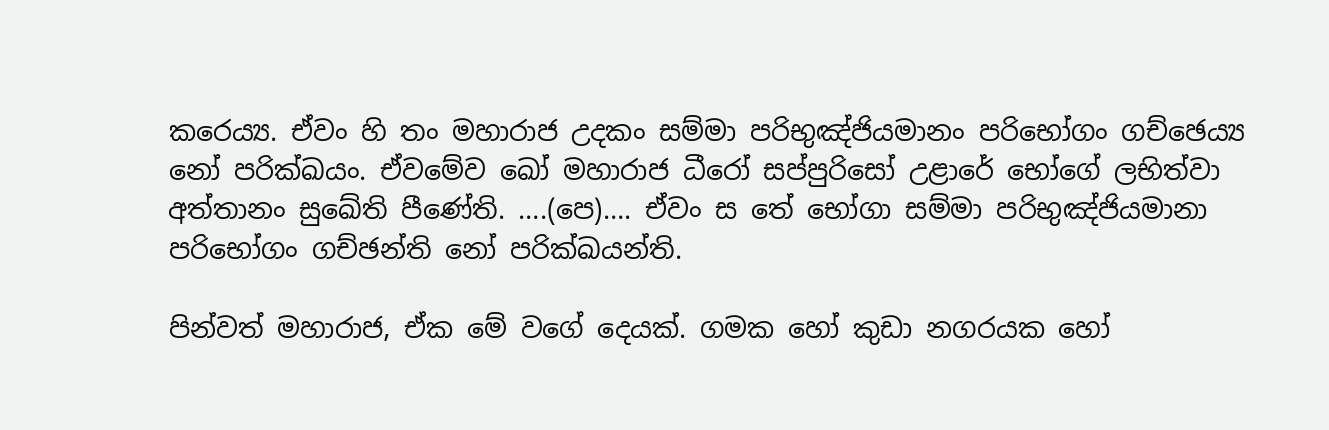කරෙය්‍ය. ඒවං හි තං මහාරාජ උදකං සම්‌මා පරිභුඤ්‌ජියමානං පරිභෝගං ගච්‌ඡෙය්‍ය නෝ පරික්‌ඛයං. ඒවමේව ඛෝ මහාරාජ ධීරෝ සප්‌පුරිසෝ උළාරේ භෝගේ ලභිත්‌වා අත්‌තානං සුඛේති පීණේති. ….(පෙ)…. ඒවං ස තේ භෝගා සම්‌මා පරිභුඤ්‌ජියමානා පරිභෝගං ගච්‌ඡන්‌ති නෝ පරික්‌ඛයන්‌ති.

පින්වත් මහාරාජ, ඒක මේ වගේ දෙයක්. ගමක හෝ කුඩා නගරයක හෝ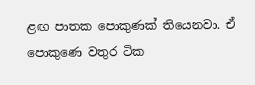ළඟ පාතක පොකුණක් තියෙනවා. ඒ පොකුණෙ වතුර ටික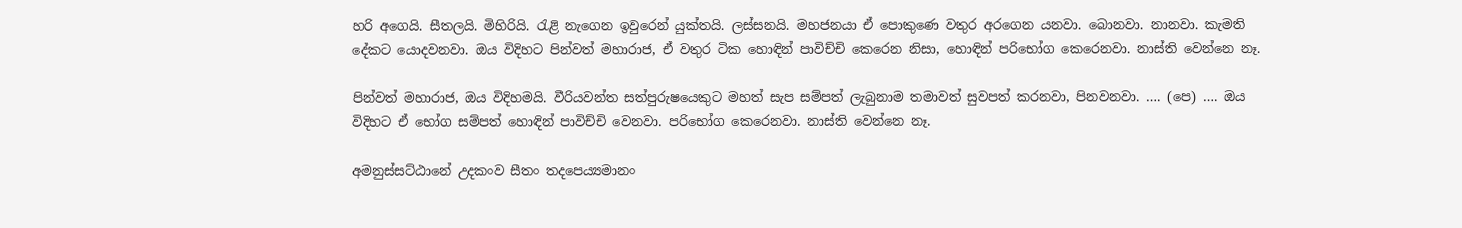හරි අගෙයි. සීතලයි. මිහිරියි. රැළි නැගෙන ඉවුරෙන් යුක්තයි. ලස්සනයි. මහජනයා ඒ පොකුණෙ වතුර අරගෙන යනවා. බොනවා. නානවා. කැමති දේකට යොදවනවා. ඔය විදිහට පින්වත් මහාරාජ, ඒ වතුර ටික හොඳින් පාවිච්චි කෙරෙන නිසා, හොඳින් පරිභෝග කෙරෙනවා. නාස්ති වෙන්නෙ නෑ.

පින්වත් මහාරාජ, ඔය විදිහමයි. වීරියවන්ත සත්පුරුෂයෙකුට මහත් සැප සම්පත් ලැබුනාම තමාවත් සුවපත් කරනවා, පිනවනවා. …. (පෙ) …. ඔය විදිහට ඒ භෝග සම්පත් හොඳින් පාවිච්චි වෙනවා. පරිභෝග කෙරෙනවා. නාස්ති වෙන්නෙ නෑ.

අමනුස්‌සට්‌ඨානේ උදකංව සීතං තදපෙය්‍යමානං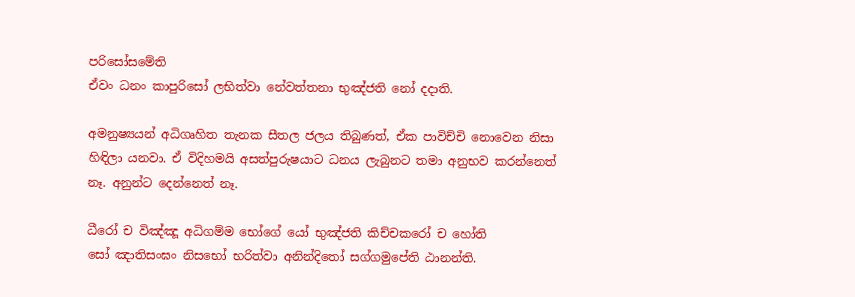පරිසෝසමේති
ඒවං ධනං කාපුරිසෝ ලභිත්‌වා නේවත්‌තනා භුඤ්‌ජති නෝ දදාති.

අමනුෂ්‍යයන් අධිගෘහිත තැනක සීතල ජලය තිබුණත්, ඒක පාවිච්චි නොවෙන නිසා හිඳිලා යනවා. ඒ විදිහමයි අසත්පුරුෂයාට ධනය ලැබුනට තමා අනුභව කරන්නෙත් නෑ. අනුන්ට දෙන්නෙත් නෑ.

ධීරෝ ච විඤ්‌ඤූ අධිගම්‌ම භෝගේ යෝ භුඤ්‌ජති කිච්‌චකරෝ ච හෝති
සෝ ඤාතිසංඝං නිසභෝ භරිත්‌වා අනින්‌දිතෝ සග්‌ගමුපේති ඨානන්‌ති.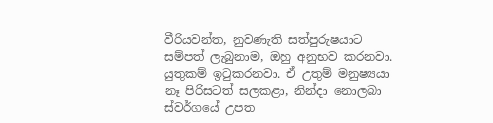වීරියවන්ත, නුවණැති සත්පුරුෂයාට සම්පත් ලැබුනාම, ඔහු අනුභව කරනවා. යුතුකම් ඉටුකරනවා. ඒ උතුම් මනුෂ්‍යයා නෑ පිරිසටත් සලකළා, නින්දා නොලබා ස්වර්ගයේ උපත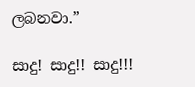ලබනවා.”

සාදු! සාදු!! සාදු!!!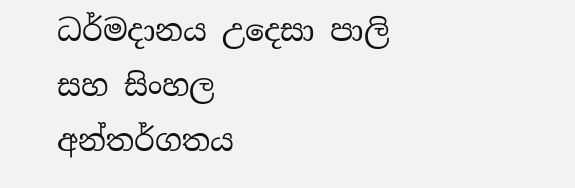ධර්මදානය උදෙසා පාලි සහ සිංහල අන්තර්ගතය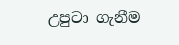උපුටා ගැනීම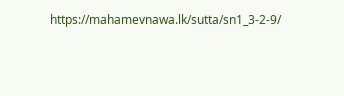https://mahamevnawa.lk/sutta/sn1_3-2-9/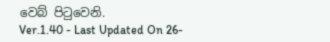වෙබ් පිටුවෙනි.
Ver.1.40 - Last Updated On 26-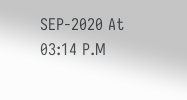SEP-2020 At 03:14 P.M